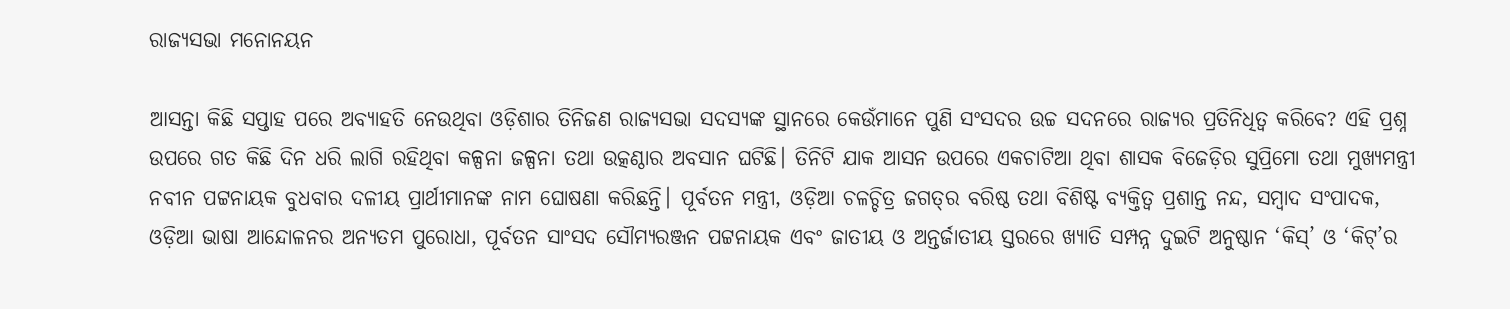ରାଜ୍ୟସଭା ମନୋନୟନ

ଆସନ୍ତା କିଛି ସପ୍ତାହ ପରେ ଅବ୍ୟାହତି ନେଉଥିବା ଓଡ଼ିଶାର ତିନିଜଣ ରାଜ୍ୟସଭା ସଦସ୍ୟଙ୍କ ସ୍ଥାନରେ କେଉଁମାନେ ପୁଣି ସଂସଦର ଉଚ୍ଚ ସଦନରେ ରାଜ୍ୟର ପ୍ରତିନିଧିତ୍ୱ କରିବେ? ଏହି ପ୍ରଶ୍ନ ଉପରେ ଗତ କିଛି ଦିନ ଧରି ଲାଗି ରହିଥିବା କଳ୍ପନା ଜଳ୍ପନା ତଥା ଉତ୍କଣ୍ଠାର ଅବସାନ ଘଟିଛି। ତିନିଟି ଯାକ ଆସନ ଉପରେ ଏକଚାଟିଆ ଥିବା ଶାସକ ବିଜେଡ଼ିର ସୁପ୍ରିମୋ ତଥା ମୁଖ୍ୟମନ୍ତ୍ରୀ ନବୀନ ପଟ୍ଟନାୟକ ବୁଧବାର ଦଳୀୟ ପ୍ରାର୍ଥୀମାନଙ୍କ ନାମ ଘୋଷଣା କରିଛନ୍ତି। ପୂର୍ବତନ ମନ୍ତ୍ରୀ, ଓଡ଼ିଆ ଚଳଚ୍ଚିତ୍ର ଜଗତ୍‌ର ବରିଷ୍ଠ ତଥା ବିଶିଷ୍ଟ ବ୍ୟକ୍ତିତ୍ୱ ପ୍ରଶାନ୍ତ ନନ୍ଦ, ସମ୍ବାଦ ସଂପାଦକ, ଓଡ଼ିଆ ଭାଷା ଆନ୍ଦୋଳନର ଅନ୍ୟତମ ପୁରୋଧା, ପୂର୍ବତନ ସାଂସଦ ସୌମ୍ୟରଞ୍ଜନ ପଟ୍ଟନାୟକ ଏବଂ ଜାତୀୟ ଓ ଅନ୍ତର୍ଜାତୀୟ ସ୍ତରରେ ଖ୍ୟାତି ସମ୍ପନ୍ନ ଦୁଇଟି ଅନୁଷ୍ଠାନ ‘କିସ୍‌’ ଓ ‘କିଟ୍‌’ର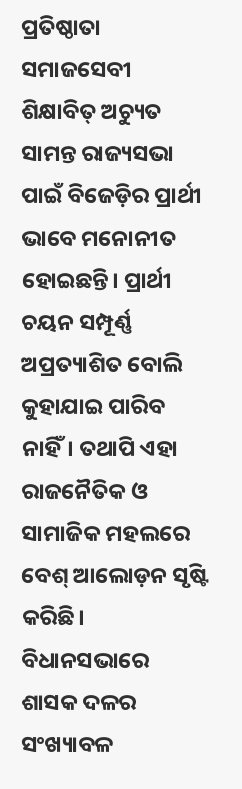ପ୍ରତିଷ୍ଠାତା ସମାଜସେବୀ ଶିକ୍ଷାବିତ୍‌ ଅଚ୍ୟୁତ ସାମନ୍ତ ରାଜ୍ୟସଭା ପାଇଁ ବିଜେଡ଼ିର ପ୍ରାର୍ଥୀ ଭାବେ ମନୋନୀତ ହୋଇଛନ୍ତି। ପ୍ରାର୍ଥୀ ଚୟନ ସମ୍ପୂର୍ଣ୍ଣ ଅପ୍ରତ୍ୟାଶିତ ବୋଲି କୁହାଯାଇ ପାରିବ ନାହିଁ। ତଥାପି ଏହା ରାଜନୈତିକ ଓ ସାମାଜିକ ମହଲରେ ବେଶ୍‌ ଆଲୋଡ଼ନ ସୃଷ୍ଟି କରିଛି। ବିଧାନସଭାରେ ଶାସକ ଦଳର ସଂଖ୍ୟାବଳ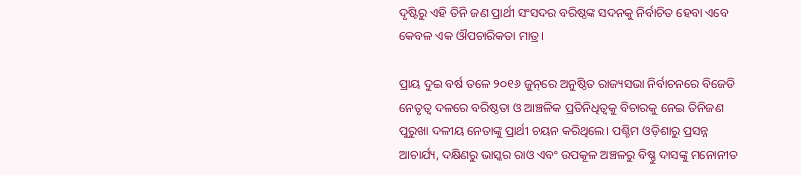ଦୃଷ୍ଟିରୁ ଏହି ତିନି ଜଣ ପ୍ରାର୍ଥୀ ସଂସଦର ବରିଷ୍ଠଙ୍କ ସଦନକୁ ନିର୍ବାଚିତ ହେବା ଏବେ କେବଳ ଏକ ଔପଚାରିକତା ମାତ୍ର।

ପ୍ରାୟ ଦୁଇ ବର୍ଷ ତଳେ ୨୦୧୬ ଜୁନ୍‌ରେ ଅନୁଷ୍ଠିତ ରାଜ୍ୟସଭା ନିର୍ବାଚନରେ ବିଜେଡି ନେତୃତ୍ୱ ଦଳରେ ବରିଷ୍ଠତା ଓ ଆଞ୍ଚଳିକ ପ୍ରତିନିଧିତ୍ୱକୁ ବିଚାରକୁ ନେଇ ତିନିଜଣ ପୁରୁଖା ଦଳୀୟ ନେତାଙ୍କୁ ପ୍ରାର୍ଥୀ ଚୟନ କରିଥିଲେ। ପଶ୍ଚିମ ଓଡ଼ିଶାରୁ ପ୍ରସନ୍ନ ଆଚାର୍ଯ୍ୟ, ଦକ୍ଷିଣରୁ ଭାସ୍କର ରାଓ ଏବଂ ଉପକୂଳ ଅଞ୍ଚଳରୁ ବିଷ୍ଣୁ ଦାସଙ୍କୁ ମନୋନୀତ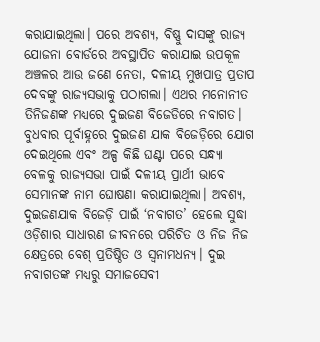କରାଯାଇଥିଲା। ପରେ ଅବଶ୍ୟ, ବିଷ୍ଣୁ ଦାସଙ୍କୁ ରାଜ୍ୟ ଯୋଜନା ବୋର୍ଡରେ ଅବସ୍ଥାପିତ କରାଯାଇ ଉପକୂଳ ଅଞ୍ଚଳର ଆଉ ଜଣେ ନେତା, ଦଳୀୟ ମୁଖପାତ୍ର ପ୍ରତାପ ଦେବଙ୍କୁ ରାଜ୍ୟସଭାକୁ ପଠାଗଲା। ଏଥର ମନୋନୀତ ତିନିଜଣଙ୍କ ମଧ୍ୟରେ ଦୁଇଜଣ ବିଜେଡିରେ ନବାଗତ। ବୁଧବାର ପୂର୍ବାହ୍ନରେ ଦୁଇଜଣ ଯାକ ବିଜେଡ଼ିରେ ଯୋଗ ଦେଇଥିଲେ ଏବଂ ଅଳ୍ପ କିଛି ଘଣ୍ଟା ପରେ ସନ୍ଧ୍ୟା ବେଳକୁ ରାଜ୍ୟସଭା ପାଇଁ ଦଳୀୟ ପ୍ରାର୍ଥୀ ଭାବେ ସେମାନଙ୍କ ନାମ ଘୋଷଣା କରାଯାଇଥିଲା। ଅବଶ୍ୟ, ଦୁଇଜଣଯାକ ବିଜେଡ଼ି ପାଇଁ ‘ନବାଗତ’ ହେଲେ ସୁଦ୍ଧା ଓଡ଼ିଶାର ସାଧାରଣ ଜୀବନରେ ପରିଚିତ ଓ ନିଜ ନିଜ କ୍ଷେତ୍ରରେ ବେଶ୍‌ ପ୍ରତିଷ୍ଠିତ ଓ ସ୍ୱନାମଧନ୍ୟ। ଦୁଇ ନବାଗତଙ୍କ ମଧ୍ୟରୁ ସମାଜସେବୀ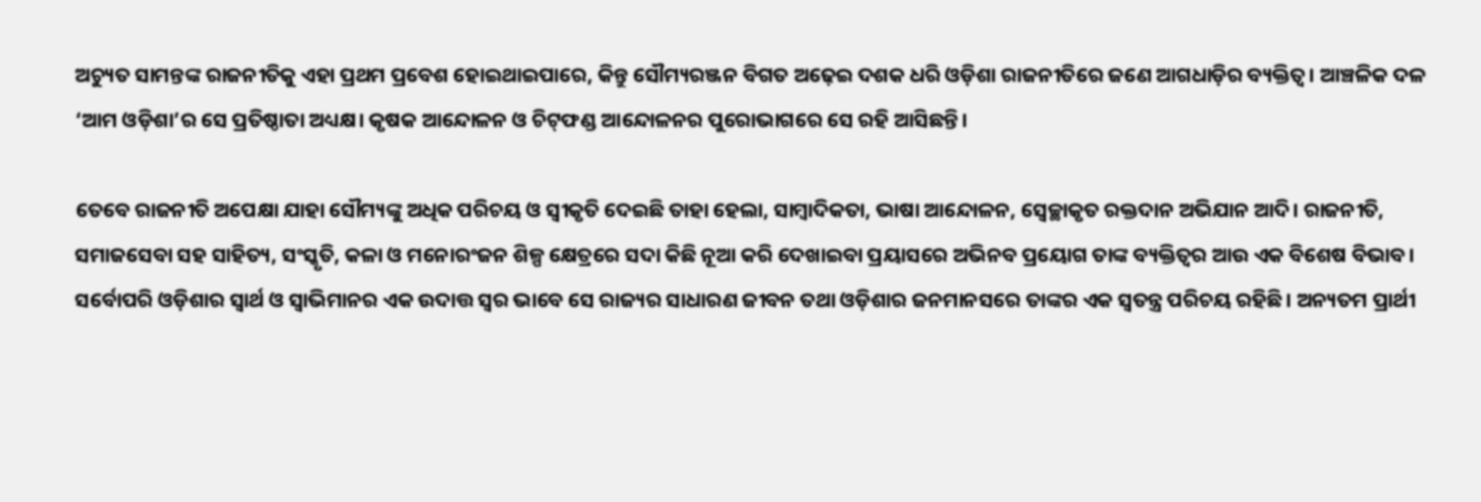ଅଚ୍ୟୁତ ସାମନ୍ତଙ୍କ ରାଜନୀତିକୁ ଏହା ପ୍ରଥମ ପ୍ରବେଶ ହୋଇଥାଇପାରେ, କିନ୍ତୁ ସୌମ୍ୟରଞ୍ଜନ ବିଗତ ଅଢ଼େଇ ଦଶକ ଧରି ଓଡ଼ିଶା ରାଜନୀତିରେ ଜଣେ ଆଗଧାଡ଼ିର ବ୍ୟକ୍ତିତ୍ୱ। ଆଞ୍ଚଳିକ ଦଳ ‘ଆମ ଓଡ଼ିଶା’ର ସେ ପ୍ରତିଷ୍ଠାତା ଅଧ୍ୟକ୍ଷ। କୃଷକ ଆନ୍ଦୋଳନ ଓ ଚିଟ୍‌ଫଣ୍ଡ ଆନ୍ଦୋଳନର ପୁରୋଭାଗରେ ସେ ରହି ଆସିଛନ୍ତି।

ତେବେ ରାଜନୀତି ଅପେକ୍ଷା ଯାହା ସୌମ୍ୟଙ୍କୁ ଅଧିକ ପରିଚୟ ଓ ସ୍ୱୀକୃତି ଦେଇଛି ତାହା ହେଲା, ସାମ୍ବାଦିକତା, ଭାଷା ଆନ୍ଦୋଳନ, ସ୍ୱେଚ୍ଛାକୃତ ରକ୍ତଦାନ ଅଭିଯାନ ଆଦି। ରାଜନୀତି, ସମାଜସେବା ସହ ସାହିତ୍ୟ, ସଂସ୍କୃତି, କଳା ଓ ମନୋରଂଜନ ଶିଳ୍ପ କ୍ଷେତ୍ରରେ ସଦା କିଛି ନୂଆ କରି ଦେଖାଇବା ପ୍ରୟାସରେ ଅଭିନବ ପ୍ରୟୋଗ ତାଙ୍କ ବ୍ୟକ୍ତିତ୍ୱର ଆଉ ଏକ ବିଶେଷ ବିଭାବ। ସର୍ବୋପରି ଓଡ଼ିଶାର ସ୍ୱାର୍ଥ ଓ ସ୍ୱାଭିମାନର ଏକ ଉଦାତ୍ତ ସ୍ୱର ଭାବେ ସେ ରାଜ୍ୟର ସାଧାରଣ ଜୀବନ ତଥା ଓଡ଼ିଶାର ଜନମାନସରେ ତାଙ୍କର ଏକ ସ୍ୱତନ୍ତ୍ର ପରିଚୟ ରହିଛି। ଅନ୍ୟତମ ପ୍ରାର୍ଥୀ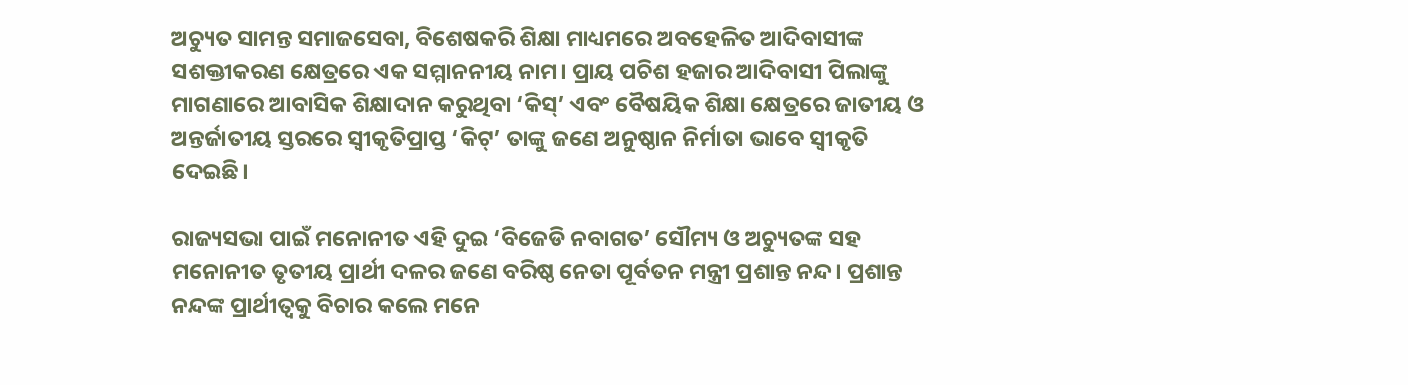ଅଚ୍ୟୁତ ସାମନ୍ତ ସମାଜସେବା, ବିଶେଷକରି ଶିକ୍ଷା ମାଧ୍ୟମରେ ଅବହେଳିତ ଆଦିବାସୀଙ୍କ ସଶକ୍ତୀକରଣ କ୍ଷେତ୍ରରେ ଏକ ସମ୍ମାନନୀୟ ନାମ। ପ୍ରାୟ ପଚିଶ ହଜାର ଆଦିବାସୀ ପିଲାଙ୍କୁ ମାଗଣାରେ ଆବାସିକ ଶିକ୍ଷାଦାନ କରୁଥିବା ‘କିସ୍‌’ ଏବଂ ବୈଷୟିକ ଶିକ୍ଷା କ୍ଷେତ୍ରରେ ଜାତୀୟ ଓ ଅନ୍ତର୍ଜାତୀୟ ସ୍ତରରେ ସ୍ୱୀକୃତିପ୍ରାପ୍ତ ‘କିଟ୍‌’ ତାଙ୍କୁ ଜଣେ ଅନୁଷ୍ଠାନ ନିର୍ମାତା ଭାବେ ସ୍ୱୀକୃତି ଦେଇଛି।

ରାଜ୍ୟସଭା ପାଇଁ ମନୋନୀତ ଏହି ଦୁଇ ‘ବିଜେଡି ନବାଗତ’ ସୌମ୍ୟ ଓ ଅଚ୍ୟୁତଙ୍କ ସହ ମନୋନୀତ ତୃତୀୟ ପ୍ରାର୍ଥୀ ଦଳର ଜଣେ ବରିଷ୍ଠ ନେତା ପୂର୍ବତନ ମନ୍ତ୍ରୀ ପ୍ରଶାନ୍ତ ନନ୍ଦ। ପ୍ରଶାନ୍ତ ନନ୍ଦଙ୍କ ପ୍ରାର୍ଥୀତ୍ୱକୁ ବିଚାର କଲେ ମନେ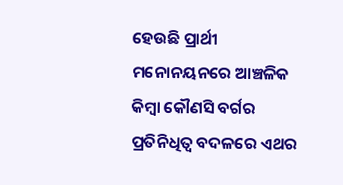ହେଉଛି ପ୍ରାର୍ଥୀ ମନୋନୟନରେ ଆଞ୍ଚଳିକ କିମ୍ବା କୌଣସି ବର୍ଗର ପ୍ରତିନିଧିତ୍ୱ ବଦଳରେ ଏଥର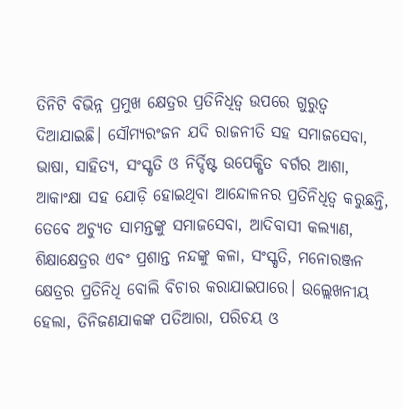ତିନିଟି ବିଭିନ୍ନ ପ୍ରମୁଖ କ୍ଷେତ୍ରର ପ୍ରତିନିଧିତ୍ୱ ଉପରେ ଗୁରୁତ୍ୱ ଦିଆଯାଇଛି। ସୌମ୍ୟରଂଜନ ଯଦି ରାଜନୀତି ସହ ସମାଜସେବା, ଭାଷା, ସାହିତ୍ୟ, ସଂସ୍କୃତି ଓ ନିର୍ଦ୍ଦିଷ୍ଟ ଉପେକ୍ଷିତ ବର୍ଗର ଆଶା, ଆକାଂକ୍ଷା ସହ ଯୋଡ଼ି ହୋଇଥିବା ଆନ୍ଦୋଳନର ପ୍ରତିନିଧିତ୍ୱ କରୁଛନ୍ତି, ତେବେ ଅଚ୍ୟୁତ ସାମନ୍ତଙ୍କୁ ସମାଜସେବା, ଆଦିବାସୀ କଲ୍ୟାଣ, ଶିକ୍ଷାକ୍ଷେତ୍ରର ଏବଂ ପ୍ରଶାନ୍ତ ନନ୍ଦଙ୍କୁ କଳା, ସଂସ୍କୃତି, ମନୋରଞ୍ଜନ କ୍ଷେତ୍ରର ପ୍ରତିନିଧି ବୋଲି ବିଚାର କରାଯାଇପାରେ। ଉଲ୍ଲେଖନୀୟ ହେଲା, ତିନିଜଣଯାକଙ୍କ ପତିଆରା, ପରିଚୟ ଓ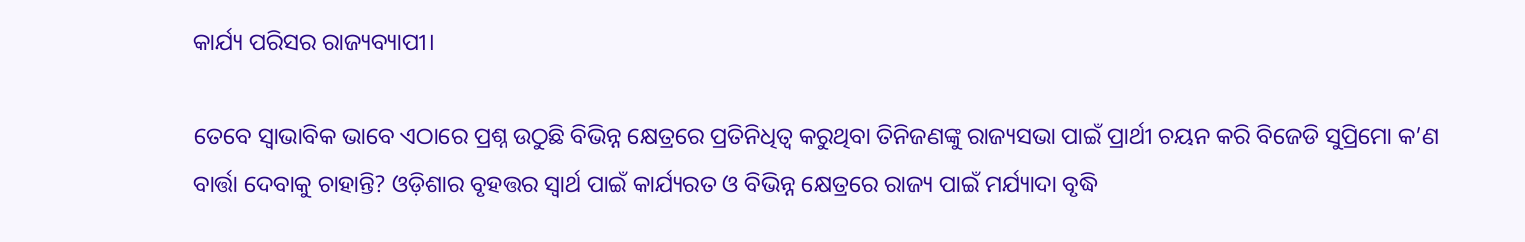କାର୍ଯ୍ୟ ପରିସର ରାଜ୍ୟବ୍ୟାପୀ।

ତେବେ ସ୍ୱାଭାବିକ ଭାବେ ଏଠାରେ ପ୍ରଶ୍ନ ଉଠୁଛି ବିଭିନ୍ନ କ୍ଷେତ୍ରରେ ପ୍ରତିନିଧିତ୍ୱ କରୁଥିବା ତିନିଜଣଙ୍କୁ ରାଜ୍ୟସଭା ପାଇଁ ପ୍ରାର୍ଥୀ ଚୟନ କରି ବିଜେଡି ସୁପ୍ରିମୋ କ’ଣ ବାର୍ତ୍ତା ଦେବାକୁ ଚାହାନ୍ତି? ଓଡ଼ିଶାର ବୃହତ୍ତର ସ୍ୱାର୍ଥ ପାଇଁ କାର୍ଯ୍ୟରତ ଓ ବିଭିନ୍ନ କ୍ଷେତ୍ରରେ ରାଜ୍ୟ ପାଇଁ ମର୍ଯ୍ୟାଦା ବୃଦ୍ଧି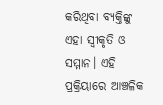କରିଥିବା ବ୍ୟକ୍ତିଙ୍କୁ ଏହା ସ୍ୱୀକୃତି ଓ ସମ୍ମାନ। ଏହି ପ୍ରକ୍ରିୟାରେ ଆଞ୍ଚଳିକ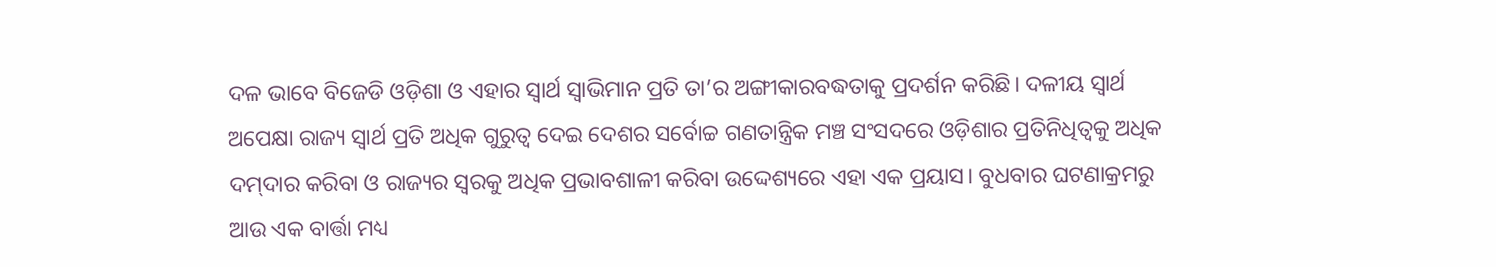ଦଳ ଭାବେ ବିଜେଡି ଓଡ଼ିଶା ଓ ଏହାର ସ୍ୱାର୍ଥ ସ୍ୱାଭିମାନ ପ୍ରତି ତା’ର ଅଙ୍ଗୀକାରବଦ୍ଧତାକୁ ପ୍ରଦର୍ଶନ କରିଛି। ଦଳୀୟ ସ୍ୱାର୍ଥ ଅପେକ୍ଷା ରାଜ୍ୟ ସ୍ୱାର୍ଥ ପ୍ରତି ଅଧିକ ଗୁରୁତ୍ୱ ଦେଇ ଦେଶର ସର୍ବୋଚ୍ଚ ଗଣତାନ୍ତ୍ରିକ ମଞ୍ଚ ସଂସଦରେ ଓଡ଼ିଶାର ପ୍ରତିନିଧିତ୍ୱକୁ ଅଧିକ ଦମ୍‌ଦାର କରିବା ଓ ରାଜ୍ୟର ସ୍ୱରକୁ ଅଧିକ ପ୍ରଭାବଶାଳୀ କରିବା ଉଦ୍ଦେଶ୍ୟରେ ଏହା ଏକ ପ୍ରୟାସ। ବୁଧବାର ଘଟଣାକ୍ରମରୁ ଆଉ ଏକ ବାର୍ତ୍ତା ମଧ୍ୟ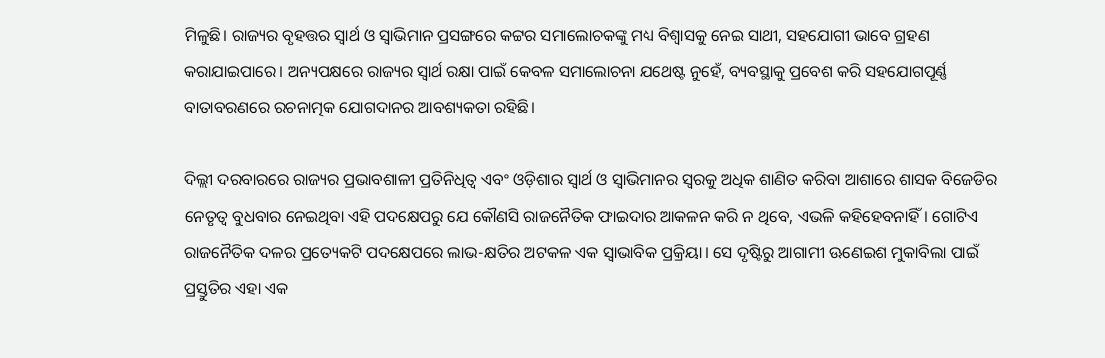ମିଳୁଛି। ରାଜ୍ୟର ବୃହତ୍ତର ସ୍ୱାର୍ଥ ଓ ସ୍ୱାଭିମାନ ପ୍ରସଙ୍ଗରେ କଟ୍ଟର ସମାଲୋଚକଙ୍କୁ ମଧ୍ୟ ବିଶ୍ୱାସକୁ ନେଇ ସାଥୀ, ସହଯୋଗୀ ଭାବେ ଗ୍ରହଣ କରାଯାଇପାରେ। ଅନ୍ୟପକ୍ଷରେ ରାଜ୍ୟର ସ୍ୱାର୍ଥ ରକ୍ଷା ପାଇଁ କେବଳ ସମାଲୋଚନା ଯଥେଷ୍ଟ ନୁହେଁ, ବ୍ୟବସ୍ଥାକୁ ପ୍ରବେଶ କରି ସହଯୋଗପୂର୍ଣ୍ଣ ବାତାବରଣରେ ରଚନାତ୍ମକ ଯୋଗଦାନର ଆବଶ୍ୟକତା ରହିଛି।

ଦିଲ୍ଲୀ ଦରବାରରେ ରାଜ୍ୟର ପ୍ରଭାବଶାଳୀ ପ୍ରତିନିଧିତ୍ୱ ଏବଂ ଓଡ଼ିଶାର ସ୍ୱାର୍ଥ ଓ ସ୍ୱାଭିମାନର ସ୍ୱରକୁ ଅଧିକ ଶାଣିତ କରିବା ଆଶାରେ ଶାସକ ବିଜେଡିର ନେତୃତ୍ୱ ବୁଧବାର ନେଇଥିବା ଏହି ପଦକ୍ଷେପରୁ ଯେ କୌଣସି ରାଜନୈତିକ ଫାଇଦାର ଆକଳନ କରି ନ ଥିବେ, ଏଭଳି କହିହେବନାହିଁ। ଗୋଟିଏ ରାଜନୈତିକ ଦଳର ପ୍ରତ୍ୟେକଟି ପଦକ୍ଷେପରେ ଲାଭ-କ୍ଷତିର ଅଟକଳ ଏକ ସ୍ୱାଭାବିକ ପ୍ରକ୍ରିୟା। ସେ ଦୃଷ୍ଟିରୁ ଆଗାମୀ ଊଣେଇଶ ମୁକାବିଲା ପାଇଁ ପ୍ରସ୍ତୁତିର ଏହା ଏକ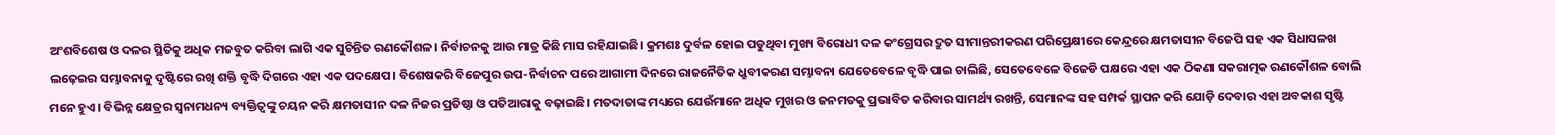ଅଂଶବିଶେଷ ଓ ଦଳର ସ୍ଥିତିକୁ ଅଧିକ ମଜବୁତ କରିବା ଲାଗି ଏକ ସୁଚିନ୍ତିତ ରଣକୌଶଳ। ନିର୍ବାଚନକୁ ଆଉ ମାତ୍ର କିଛି ମାସ ରହିଯାଇଛି। କ୍ରମଶଃ ଦୁର୍ବଳ ହୋଇ ପଡୁଥିବା ମୁଖ୍ୟ ବିରୋଧୀ ଦଳ କଂଗ୍ରେସର ଦ୍ରୁତ ସୀମାନ୍ତରୀକରଣ ପରିପ୍ରେକ୍ଷୀରେ କେନ୍ଦ୍ରରେ କ୍ଷମତାସୀନ ବିଜେପି ସହ ଏକ ସିଧାସଳଖ ଲଢ଼େଇର ସମ୍ଭାବନାକୁ ଦୃଷ୍ଟିରେ ରଖି ଶକ୍ତି ବୃଦ୍ଧି ଦିଗରେ ଏହା ଏକ ପଦକ୍ଷେପ। ବିଶେଷକରି ବିଜେପୁର ଉପ-ନିର୍ବାଚନ ପରେ ଆଗାମୀ ଦିନରେ ରାଜନୈତିକ ଧ୍ରୁବୀକରଣ ସମ୍ଭାବନା ଯେତେବେଳେ ବୃଦ୍ଧି ପାଇ ଚାଲିଛି, ସେତେବେଳେ ବିଜେଡି ପକ୍ଷରେ ଏହା ଏକ ଠିକଣା ସକରାତ୍ମକ ରଣକୌଶଳ ବୋଲି ମନେ ହୁଏ। ବିଭିନ୍ନ କ୍ଷେତ୍ରର ସ୍ୱନାମଧନ୍ୟ ବ୍ୟକ୍ତିତ୍ୱଙ୍କୁ ଚୟନ କରି କ୍ଷମତାସୀନ ଦଳ ନିଜର ପ୍ରତିଷ୍ଠା ଓ ପତିଆରାକୁ ବଢ଼ାଇଛି। ମତଦାତାଙ୍କ ମଧ୍ୟରେ ଯେଉଁମାନେ ଅଧିକ ମୁଖର ଓ ଜନମତକୁ ପ୍ରଭାବିତ କରିବାର ସାମର୍ଥ୍ୟ ରଖନ୍ତି, ସେମାନଙ୍କ ସହ ସମ୍ପର୍କ ସ୍ଥାପନ କରି ଯୋଡ଼ି ଦେବାର ଏହା ଅବକାଶ ସୃଷ୍ଟି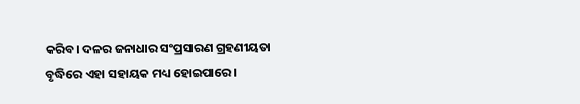କରିବ। ଦଳର ଜନାଧାର ସଂପ୍ରସାରଣ ଗ୍ରହଣୀୟତା ବୃଦ୍ଧିରେ ଏହା ସହାୟକ ମଧ୍ୟ ହୋଇପାରେ।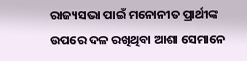ରାଜ୍ୟସଭା ପାଇଁ ମନୋନୀତ ପ୍ରାର୍ଥୀଙ୍କ ଉପରେ ଦଳ ରଖିଥିବା ଆଶା ସେମାନେ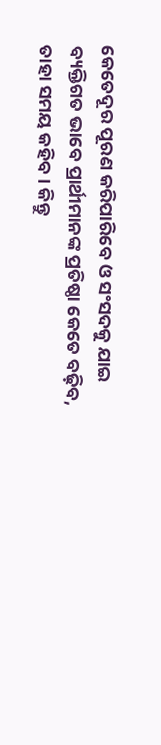କେତେଦୂର ପୂରଣ କରିପାରିବେ ଓ ସଂସଦକୁ ଯାଇ ବ୍ୟକ୍ତିଗତ ଭାବେ ପ୍ରାର୍ଥୀମାନଙ୍କ ପ୍ରତିଷ୍ଠା କେତେ ବଢ଼ିବ, ତାହା ସମୟ କହିବ। କିନ୍ତୁ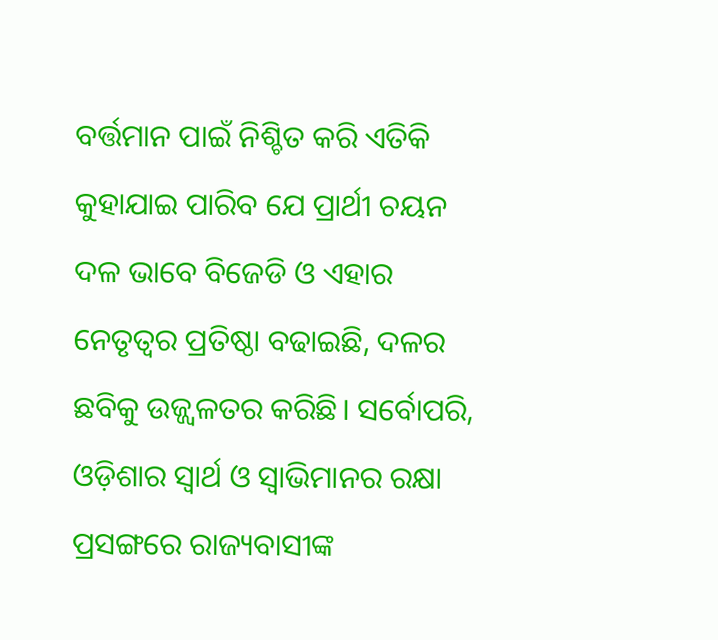ବର୍ତ୍ତମାନ ପାଇଁ ନିଶ୍ଚିତ କରି ଏତିକି କୁହାଯାଇ ପାରିବ ଯେ ପ୍ରାର୍ଥୀ ଚୟନ ଦଳ ଭାବେ ବିଜେଡି ଓ ଏହାର ନେତୃତ୍ୱର ପ୍ରତିଷ୍ଠା ବଢାଇଛି, ଦଳର ଛବିକୁ ଉଜ୍ଜ୍ୱଳତର କରିଛି। ସର୍ବୋପରି, ଓଡ଼ିଶାର ସ୍ୱାର୍ଥ ଓ ସ୍ୱାଭିମାନର ରକ୍ଷା ପ୍ରସଙ୍ଗରେ ରାଜ୍ୟବାସୀଙ୍କ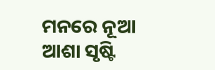ମନରେ ନୂଆ ଆଶା ସୃଷ୍ଟି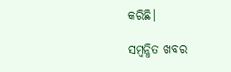କରିଛି।

ସମ୍ବନ୍ଧିତ ଖବର